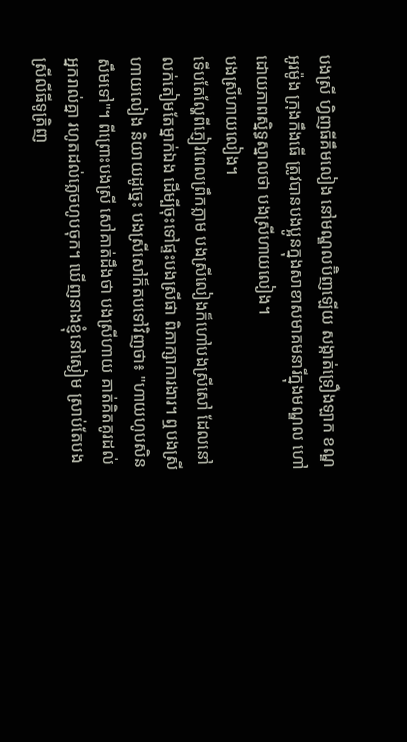បងស្រី ហ្វិញធីគឹមលៀង នៅមណ្ឌលប៊ិញឡើយ សង្កាត់ទ្រឿងឡាក ខណ្ឌអូរម៉ូង ក្រុងកឹងធើ ត្រូវបានបងប្អូនក្នុងសាខាសមាគមនារីក្នុងមណ្ឌល ហៅដោយភាពស្និទ្ធស្នាលថា បងស្រីហាយលៀង។
បងស្រីហាយលៀង។
ទើបតែល្ហែពីភ្ញៀវពេលព្រឹកភ្លាម បងស្រីលៀងក៏ហៅបងស្រីសៅ ដែលនៅលក់តៀមតែម្នាក់ឯង ដើម្បីចុះទៅផ្ទះបងស្រីផា ពិភាក្សាការងារ។ ឮបងស្រីហាយលៀង និយាយដូច្នេះ បងស្រីសៅក៏តបទៅវិញថា៖ "ហាយហូបសិនសឹមទៅ"។ ពីព្រោះបងស្រី សៅគាត់ដឹងថា បងស្រីហាយ គាត់គិតគូរដល់អ្នករាល់គ្នា រហូតដល់ភ្លេចហូបចុក។ ឃើញនាងខ្ញុំនៅស្ងៀម ស្រាប់តែបងស្រីលីធីទូត្រិញ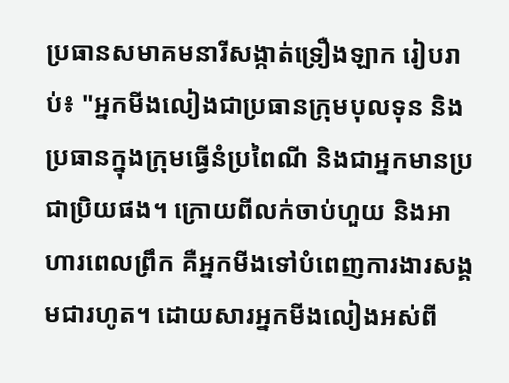ប្រធានសមាគមនារីសង្កាត់ទ្រឿងឡាក រៀបរាប់៖ "អ្នកមីងលៀងជាប្រធានក្រុមបុលទុន និងប្រធានក្នុងក្រុមធ្វើនំប្រពៃណី និងជាអ្នកមានប្រជាប្រិយផង។ ក្រោយពីលក់ចាប់ហួយ និងអាហារពេលព្រឹក គឺអ្នកមីងទៅបំពេញការងារសង្គមជារហូត។ ដោយសារអ្នកមីងលៀងអស់ពី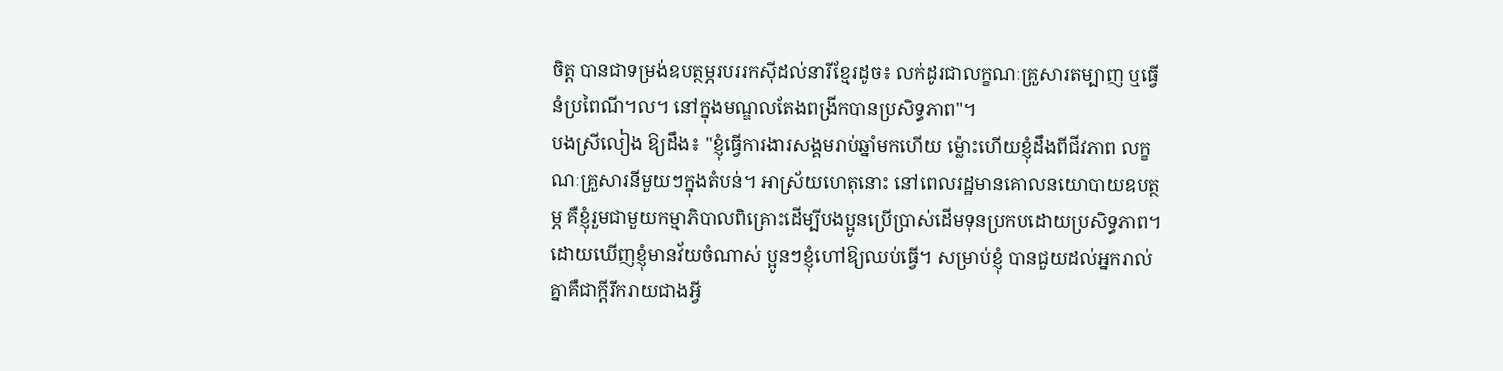ចិត្ត បានជាទម្រង់ឧបត្ថម្ភរបររកស៊ីដល់នារីខ្មែរដូច៖ លក់ដូរជាលក្ខណៈគ្រួសារតម្បាញ ឬធ្វើនំប្រពៃណី។ល។ នៅក្នុងមណ្ឌលតែងពង្រីកបានប្រសិទ្ធភាព"។
បងស្រីលៀង ឱ្យដឹង៖ "ខ្ញុំធ្វើការងារសង្គមរាប់ឆ្នាំមកហើយ ម្ល៉ោះហើយខ្ញុំដឹងពីជីវភាព លក្ខណៈគ្រួសារនីមួយៗក្នុងតំបន់។ អាស្រ័យហេតុនោះ នៅពេលរដ្ឋមានគោលនយោបាយឧបត្ថម្ភ គឺខ្ញុំរួមជាមួយកម្មាភិបាលពិគ្រោះដើម្បីបងប្អូនប្រើប្រាស់ដើមទុនប្រកបដោយប្រសិទ្ធភាព។ ដោយឃើញខ្ញុំមានវ័យចំណាស់ ប្អូនៗខ្ញុំហៅឱ្យឈប់ធ្វើ។ សម្រាប់ខ្ញុំ បានជួយដល់អ្នករាល់គ្នាគឺជាក្តីរីករាយជាងអ្វី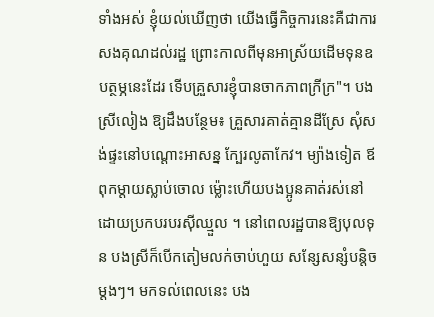ទាំងអស់ ខ្ញុំយល់ឃើញថា យើងធ្វើកិច្ចការនេះគឺជាការសងគុណដល់រដ្ឋ ព្រោះកាលពីមុនអាស្រ័យដើមទុនឧបត្ថម្ភនេះដែរ ទើបគ្រួសារខ្ញុំបានចាកភាពក្រីក្រ"។ បងស្រីលៀង ឱ្យដឹងបន្ថែម៖ គ្រួសារគាត់គ្មានដីស្រែ សុំសង់ផ្ទះនៅបណ្តោះអាសន្ន ក្បែរលូតាកែវ។ ម្យ៉ាងទៀត ឪពុកម្តាយស្លាប់ចោល ម្ល៉ោះហើយបងប្អូនគាត់រស់នៅដោយប្រកបរបរស៊ីឈ្មួល ។ នៅពេលរដ្ឋបានឱ្យបុលទុន បងស្រីក៏បើកតៀមលក់ចាប់ហួយ សន្សែសន្សំបន្តិចម្តងៗ។ មកទល់ពេលនេះ បង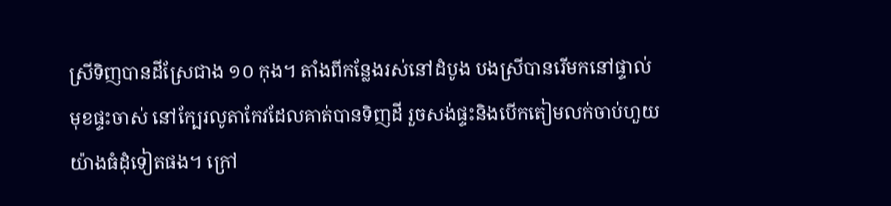ស្រីទិញបានដីស្រែជាង ១០ កុង។ តាំងពីកន្លែងរស់នៅដំបូង បងស្រីបានរើមកនៅផ្ទាល់មុខផ្ទះចាស់ នៅក្បែរលូតាកែវដែលគាត់បានទិញដី រួចសង់ផ្ទះនិងបើកតៀមលក់ចាប់ហួយយ៉ាងធំដុំទៀតផង។ ក្រៅ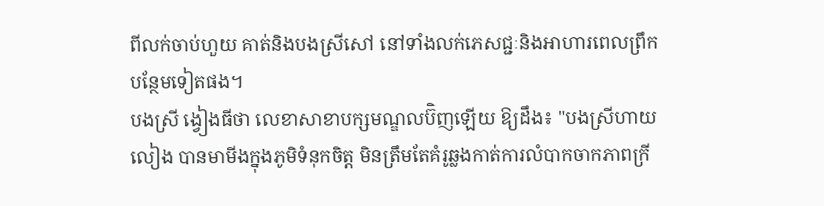ពីលក់ចាប់ហួយ គាត់និងបងស្រីសៅ នៅទាំងលក់ភេសជ្ជៈនិងអាហារពេលព្រឹកបន្ថែមទៀតផង។
បងស្រី ង្វៀងធីថា លេខាសាខាបក្សមណ្ឌលប៊ិញឡើយ ឱ្យដឹង៖ "បងស្រីហាយលៀង បានមាមីងក្នុងភូមិទំនុកចិត្ត មិនត្រឹមតែគំរូឆ្លងកាត់ការលំបាកចាកភាពក្រី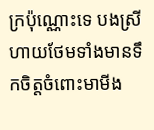ក្រប៉ុណ្ណោះទេ បងស្រីហាយថែមទាំងមានទឹកចិត្តចំពោះមាមីង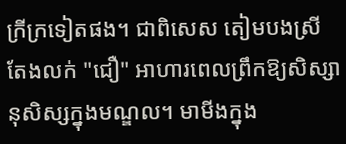ក្រីក្រទៀតផង។ ជាពិសេស តៀមបងស្រី តែងលក់ "ជឿ" អាហារពេលព្រឹកឱ្យសិស្សានុសិស្សក្នុងមណ្ឌល។ មាមីងក្នុង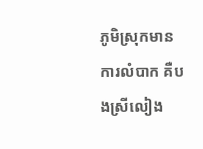ភូមិស្រុកមានការលំបាក គឺបងស្រីលៀង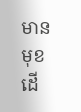មានមុខដើ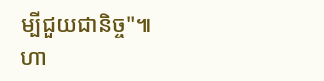ម្បីជួយជានិច្ច"៕
ហា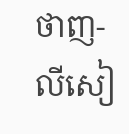ថាញ-លីសៀ